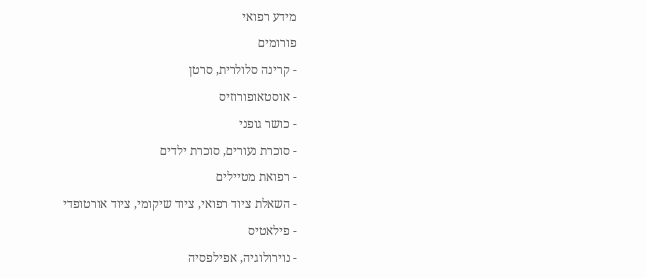מידע רפואי
פורומים
- קרינה סלולרית, סרטן
- אוסטאופורוזיס
- כושר גופני
- סוכרת נעורים, סוכרת ילדים
- רפואת מטיילים
- השאלת ציוד רפואי, ציוד שיקומי, ציוד אורטופדי
- פילאטיס
- נוירולוגיה, אפילפסיה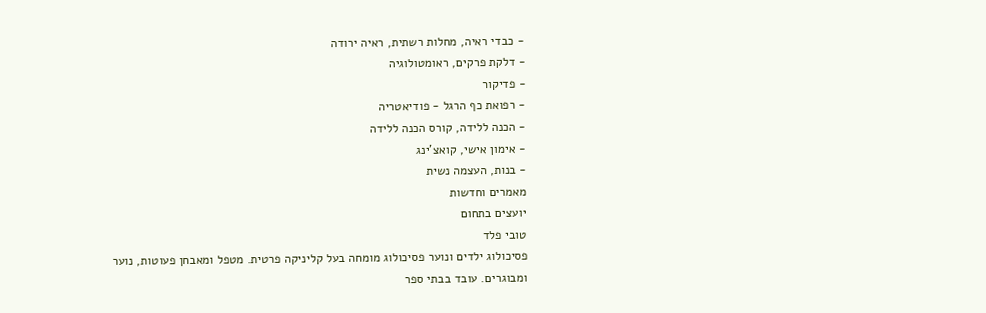- כבדי ראיה, מחלות רשתית, ראיה ירודה
- דלקת פרקים, ראומטולוגיה
- פדיקור
- רפואת כף הרגל - פודיאטריה
- הכנה ללידה, קורס הכנה ללידה
- אימון אישי, קואצ'ינג
- בנות, העצמה נשית
מאמרים וחדשות
יועצים בתחום
טובי פלד
פסיכולוג ילדים ונוער פסיכולוג מומחה בעל קליניקה פרטית. מטפל ומאבחן פעוטות, נוער ומבוגרים. עובד בבתי ספר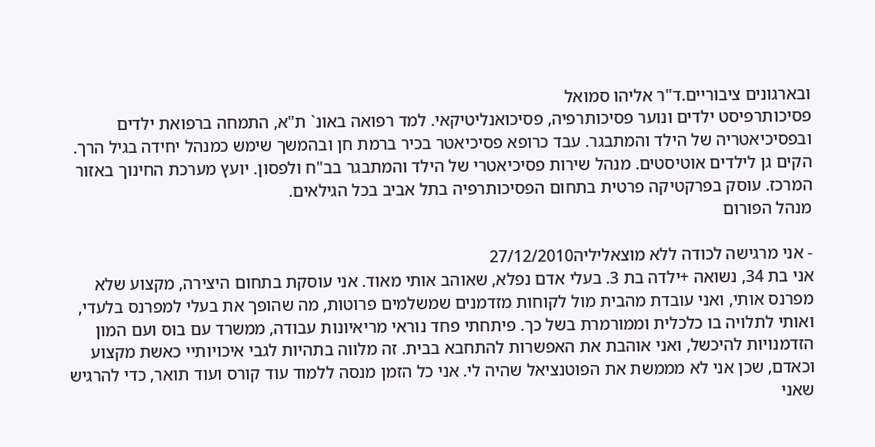ובארגונים ציבוריים.ד"ר אליהו סמואל
פסיכותרפיסט ילדים ונוער פסיכותרפיה, פסיכואנליטיקאי. למד רפואה באונ` ת"א, התמחה ברפואת ילדים ובפסיכיאטריה של הילד והמתבגר. עבד כרופא פסיכיאטר בכיר ברמת חן ובהמשך שימש כמנהל יחידה בגיל הרך. הקים גן לילדים אוטיסטים. מנהל שירות פסיכיאטרי של הילד והמתבגר בב"ח ולפסון. יועץ מערכת החינוך באזור המרכז. עוסק בפרקטיקה פרטית בתחום הפסיכותרפיה בתל אביב בכל הגילאים.
מנהל הפורום

- אני מרגישה לכודה ללא מוצאליליה27/12/2010
אני בת 34, נשואה +ילדה בת 3. בעלי אדם נפלא, שאוהב אותי מאוד. אני עוסקת בתחום היצירה, מקצוע שלא מפרנס אותי, ואני עובדת מהבית מול לקוחות מזדמנים שמשלמים פרוטות, מה שהופך את בעלי למפרנס בלעדי, ואותי לתלויה בו כלכלית וממורמרת בשל כך. פיתחתי פחד נוראי מריאיונות עבודה, ממשרד עם בוס ועם המון הזדמנויות להיכשל, ואני אוהבת את האפשרות להתחבא בבית. זה מלווה בתהיות לגבי איכויותיי כאשת מקצוע וכאדם, שכן אני לא מממשת את הפוטנציאל שהיה לי. אני כל הזמן מנסה ללמוד עוד קורס ועוד תואר, כדי להרגיש שאני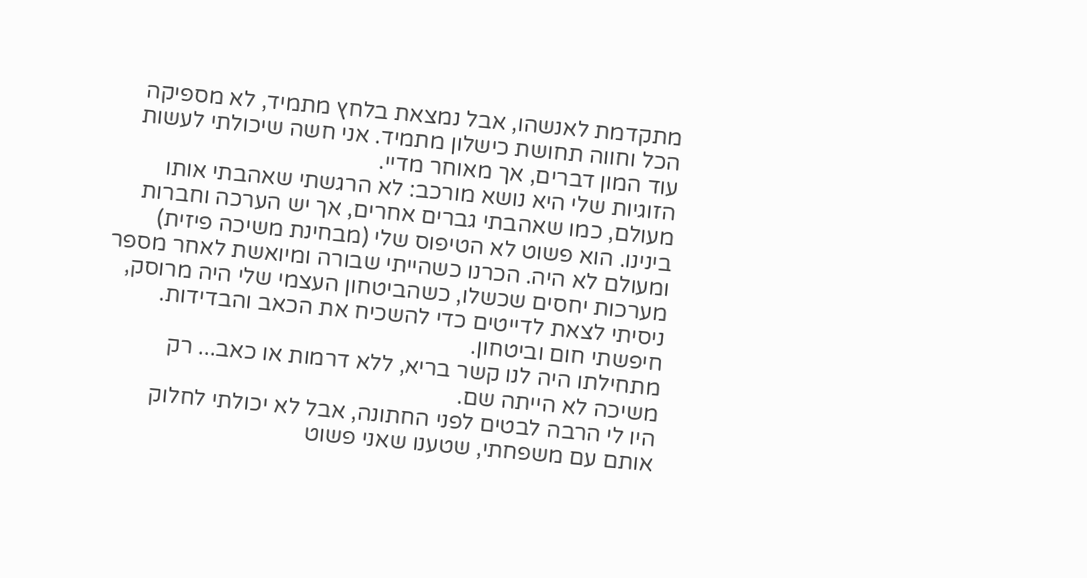מתקדמת לאנשהו, אבל נמצאת בלחץ מתמיד, לא מספיקה הכל וחווה תחושת כישלון מתמיד. אני חשה שיכולתי לעשות עוד המון דברים, אך מאוחר מדיי.
הזוגיות שלי היא נושא מורכב: לא הרגשתי שאהבתי אותו מעולם, כמו שאהבתי גברים אחרים, אך יש הערכה וחברות בינינו. הוא פשוט לא הטיפוס שלי (מבחינת משיכה פיזית) ומעולם לא היה. הכרנו כשהייתי שבורה ומיואשת לאחר מספר מערכות יחסים שכשלו, כשהביטחון העצמי שלי היה מרוסק, ניסיתי לצאת לדייטים כדי להשכיח את הכאב והבדידות. חיפשתי חום וביטחון.
מתחילתו היה לנו קשר בריא, ללא דרמות או כאב... רק משיכה לא הייתה שם.
היו לי הרבה לבטים לפני החתונה, אבל לא יכולתי לחלוק אותם עם משפחתי, שטענו שאני פשוט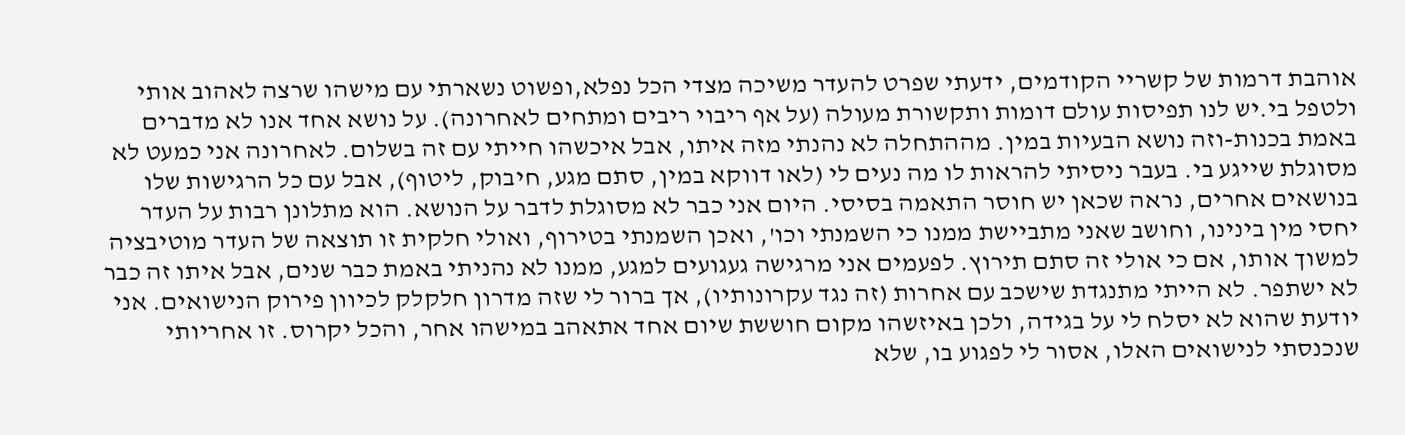אוהבת דרמות של קשריי הקודמים, ידעתי שפרט להעדר משיכה מצדי הכל נפלא,ופשוט נשארתי עם מישהו שרצה לאהוב אותי ולטפל בי.יש לנו תפיסות עולם דומות ותקשורת מעולה (על אף ריבוי ריבים ומתחים לאחרונה). על נושא אחד אנו לא מדברים באמת בכנות-וזה נושא הבעיות במין. מההתחלה לא נהנתי מזה איתו, אבל איכשהו חייתי עם זה בשלום. לאחרונה אני כמעט לא מסוגלת שייגע בי. בעבר ניסיתי להראות לו מה נעים לי (לאו דווקא במין, סתם מגע, חיבוק, ליטוף), אבל עם כל הרגישות שלו בנושאים אחרים, נראה שכאן יש חוסר התאמה בסיסי. היום אני כבר לא מסוגלת לדבר על הנושא. הוא מתלונן רבות על העדר יחסי מין בינינו, וחושב שאני מתביישת ממנו כי השמנתי וכו', ואכן השמנתי בטירוף, ואולי חלקית זו תוצאה של העדר מוטיבציה למשוך אותו, אם כי אולי זה סתם תירוץ. לפעמים אני מרגישה געגועים למגע, ממנו לא נהניתי באמת כבר שנים, אבל איתו זה כבר לא ישתפר. לא הייתי מתנגדת שישכב עם אחרות (זה נגד עקרונותיו), אך ברור לי שזה מדרון חלקלק לכיוון פירוק הנישואים. אני יודעת שהוא לא יסלח לי על בגידה, ולכן באיזשהו מקום חוששת שיום אחד אתאהב במישהו אחר, והכל יקרוס. זו אחריותי שנכנסתי לנישואים האלו, אסור לי לפגוע בו, שלא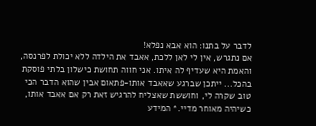לדבר על בתנו: הוא אבא נפלא!
אם נתגרש, אין לי לאן ללכת, אאבד את הילדה ללא יכולת לפרנסה, והאמת היא שעדיף לה איתו. אני חווה תחושת כישלון בלתי פוסקת בהכל... ייתכן שברגע שאאבד אותו-פתאום אבין שהוא הדבר הכי טוב שקרה לי, וחוששת שאצליח להרגיש זאת רק אם אאבד אותו, כשיהיה מאוחר מדיי.* המידע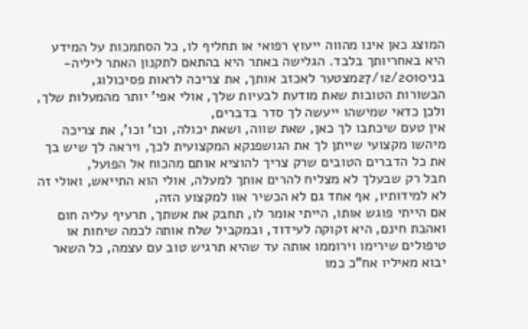המוצג כאן אינו מהווה ייעוץ רפואי או תחליף לו, כל הסתמכות על המידע היא באחריותך בלבד. הגלישה באתר היא בהתאם לתקנון האתר ליליה-
בני27/12/2010מצטער לאכזב אותך, את צריכה לראות פסיכולוג,
הבשורות הטובות שאת מודעת לבעיות שלך, אולי אפי' יותר מהמעלות שלך, ולכן כדאי שמישהו ייעשה לך סדר בדברים,
אין טעם שיכתבו לך כאן, שאת שווה, ושאת יכולה, וכו' וכו', את צריכה מיהשו מקצועי שייתן לך את הגושפנקא המקצועית לכך, ויראה לך שיש בך את כל הדברים הטובים שרק צריך להוציא אותם מהכוח אל הפועל,
חבל רק שבעלך לא מצליח להרים אותך למעלה, אולי הוא התייאש, ואולי זה לא למידותיו, אף אחד גם לא הכשיר אוו למקצוע הזה,
אם הייתי פוגש אותו, הייתי אומר לו, תחבק את אשתך, תרעיף עליה חום ואהבת חינם, היא זקוקה לעידוד, ובמקביל שלח אותה לכמה שיחות או טיפולים שירימו וירוממו אותה עד שהיא תרגיש טוב עם עצמה, כל השאר יבוא מאיליו אח"כ כמו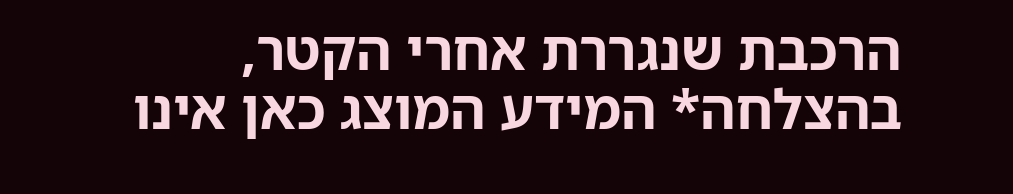הרכבת שנגררת אחרי הקטר,
בהצלחה* המידע המוצג כאן אינו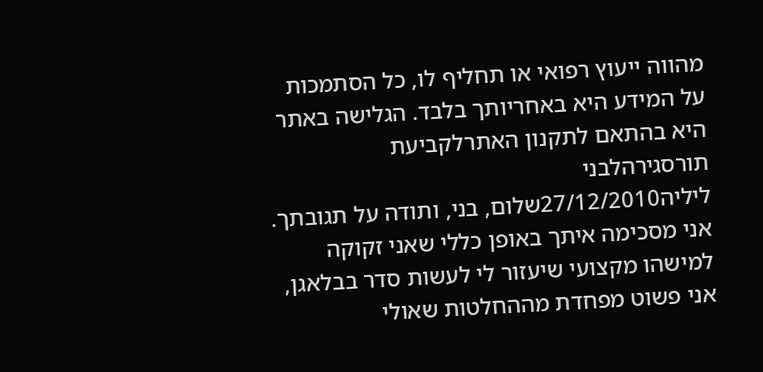מהווה ייעוץ רפואי או תחליף לו, כל הסתמכות על המידע היא באחריותך בלבד. הגלישה באתר היא בהתאם לתקנון האתרלקביעת תורסגירהלבני
ליליה27/12/2010שלום, בני, ותודה על תגובתך.
אני מסכימה איתך באופן כללי שאני זקוקה למישהו מקצועי שיעזור לי לעשות סדר בבלאגן, אני פשוט מפחדת מההחלטות שאולי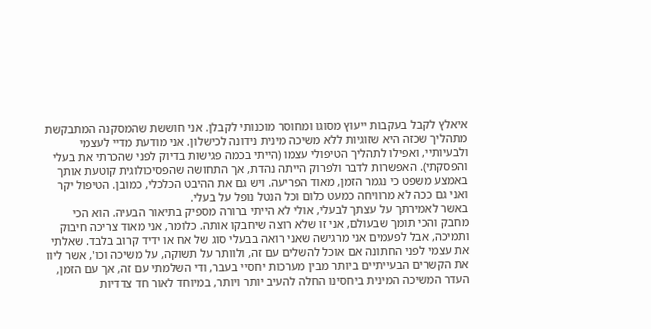איאלץ לקבל בעקבות ייעוץ מסוגו ומחוסר מוכנותי לקבלן. אני חוששת שהמסקנה המתבקשת מתהליך שכזה היא שזוגיות ללא משיכה מינית נידונה לכישלון. אני מודעת מדיי לעצמי ולבעיותיי, ואפילו לתהליך הטיפולי עצמו (הייתי בכמה פגישות בדיוק לפני שהכרתי את בעלי והפסקתי). האפשרות לדבר ולפרוק הייתה נהדת, אך התחושה שהפסיכולוגית קוטעת אותך באמצע משפט כי נגמר הזמן, מאוד הפריעה. ויש גם את ההיבט הכלכלי, כמובן. הטיפול יקר ואני גם ככה לא מרוויחה כמעט כלום וכל הנטל נופל על בעלי.
באשר לאמירתך על עצתך לבעלי, אולי לא הייתי ברורה מספיק בתיאור הבעיה. הוא הכי מחבק והכי תומך שבעולם, אני זו שלא רוצה שיחבקו אותה. כלומר, אני מאוד צריכה חיבוק ותמיכה, אבל לפעמים אני מרגישה שאני רואה בבעלי סוג של אח או ידיד קרוב בלבד. שאלתי את עצמי לפני החתונה אם אוכל להשלים עם זה, ולוותר על תשוקה, על משיכה וכו', אשר ליוו את הקשרים הבעייתיים ביותר מבין מערכות יחסיי בעבר, ודי השלמתי עם זה, אך עם הזמן, העדר המשיכה המינית ביחסינו החלה להעיב יותר ויותר, במיוחד לאור חד צדדיות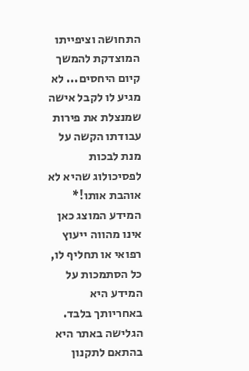התחושה וציפייתו המוצדקת להמשך קיום היחסים... לא מגיע לו לקבל אישה שמנצלת את פירות עבודתו הקשה על מנת לבכות לפסיכולוג שהיא לא אוהבת אותו!* המידע המוצג כאן אינו מהווה ייעוץ רפואי או תחליף לו, כל הסתמכות על המידע היא באחריותך בלבד. הגלישה באתר היא בהתאם לתקנון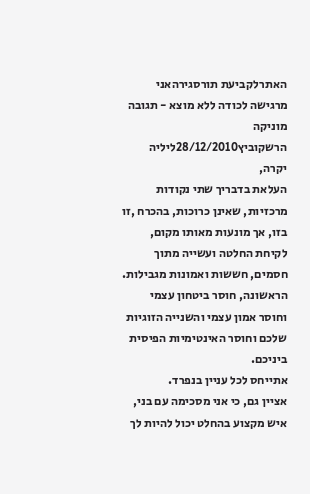האתרלקביעת תורסגירהאני מרגישה לכודה ללא מוצא - תגובה
מוניקה הרשקוביץ28/12/2010ליליה יקרה,
העלאת בדבריך שתי נקודות מרכזיות, שאינן כרוכות, בהכרח ,זו בזו, אך מונעות מאותו מקום, לקיחת החלטה ועשייה מתוך חסמים, חששות ואמונות מגבילות.
הראשונה, חוסר ביטחון עצמי וחוסר אמון עצמי והשנייה הזוגיות שלכם וחוסר האינטימיות הפיסית ביניכם.
אתייחס לכל עניין בנפרד.
אציין גם, כי אני מסכימה עם בני, איש מקצוע בהחלט יכול להיות לך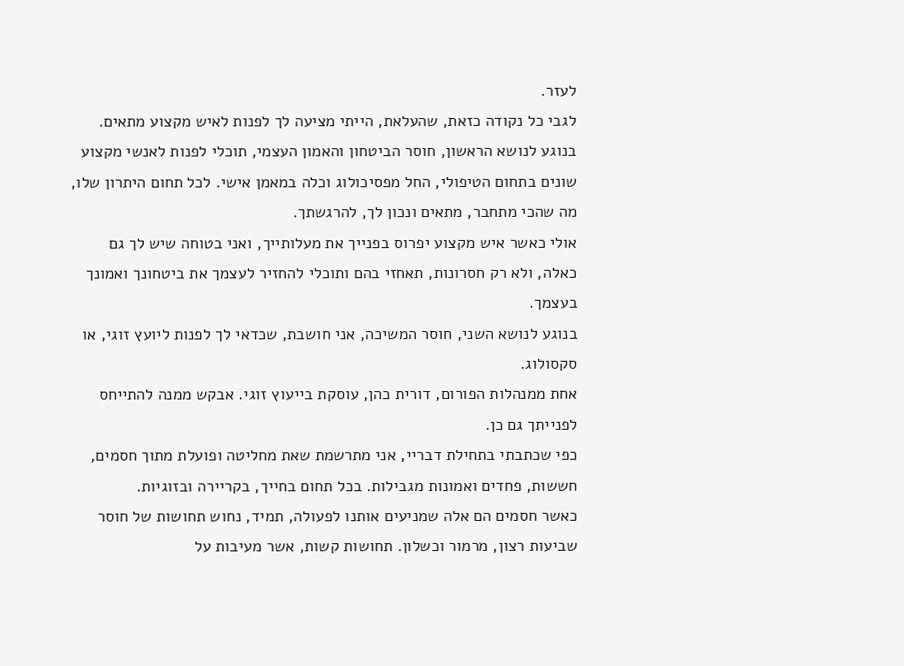לעזר.
לגבי כל נקודה כזאת, שהעלאת, הייתי מציעה לך לפנות לאיש מקצוע מתאים.
בנוגע לנושא הראשון, חוסר הביטחון והאמון העצמי, תוכלי לפנות לאנשי מקצוע שונים בתחום הטיפולי, החל מפסיכולוג וכלה במאמן אישי. לכל תחום היתרון שלו, מה שהכי מתחבר, מתאים ונכון לך, להרגשתך.
אולי כאשר איש מקצוע יפרוס בפנייך את מעלותייך, ואני בטוחה שיש לך גם כאלה, ולא רק חסרונות, תאחזי בהם ותוכלי להחזיר לעצמך את ביטחונך ואמונך בעצמך.
בנוגע לנושא השני, חוסר המשיכה, אני חושבת, שכדאי לך לפנות ליועץ זוגי, או סקסולוג.
אחת ממנהלות הפורום, דורית כהן, עוסקת בייעוץ זוגי. אבקש ממנה להתייחס לפנייתך גם כן.
כפי שכתבתי בתחילת דבריי, אני מתרשמת שאת מחליטה ופועלת מתוך חסמים, חששות, פחדים ואמונות מגבילות. בכל תחום בחייך, בקריירה ובזוגיות.
כאשר חסמים הם אלה שמניעים אותנו לפעולה, תמיד, נחוש תחושות של חוסר שביעות רצון, מרמור וכשלון. תחושות קשות, אשר מעיבות על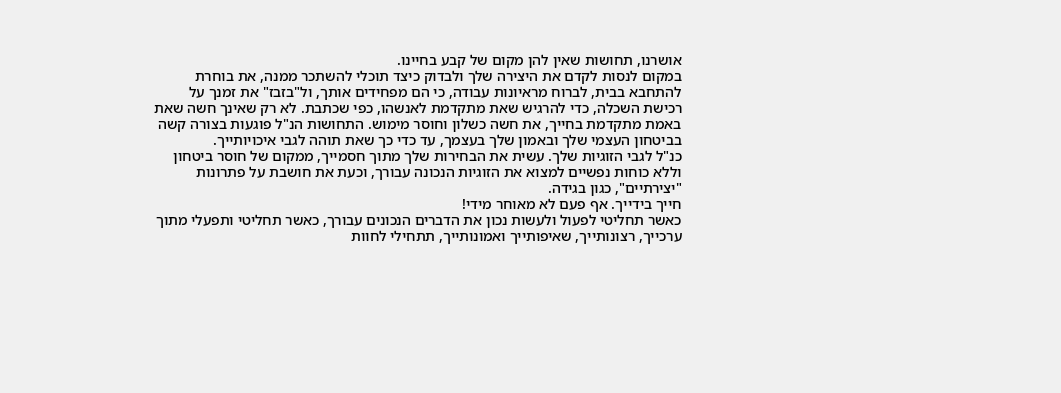אושרנו, תחושות שאין להן מקום של קבע בחיינו.
במקום לנסות לקדם את היצירה שלך ולבדוק כיצד תוכלי להשתכר ממנה, את בוחרת להתחבא בבית, לברוח מראיונות עבודה, כי הם מפחידים אותך, ול"בזבז" את זמנך על רכישת השכלה, כדי להרגיש שאת מתקדמת לאנשהו, כפי שכתבת. לא רק שאינך חשה שאת באמת מתקדמת בחייך, את חשה כשלון וחוסר מימוש. התחושות הנ"ל פוגעות בצורה קשה בביטחון העצמי שלך ובאמון שלך בעצמך, עד כדי כך שאת תוהה לגבי איכויותייך.
כנ"ל לגבי הזוגיות שלך. עשית את הבחירות שלך מתוך חסמייך, ממקום של חוסר ביטחון וללא כוחות נפשיים למצוא את הזוגיות הנכונה עבורך, וכעת את חושבת על פתרונות "יצירתיים", כגון בגידה.
חייך בידייך. אף פעם לא מאוחר מידי!
כאשר תחליטי לפעול ולעשות נכון את הדברים הנכונים עבורך, כאשר תחליטי ותפעלי מתוך ערכייך, רצונותייך, שאיפותייך ואמונותייך, תתחילי לחוות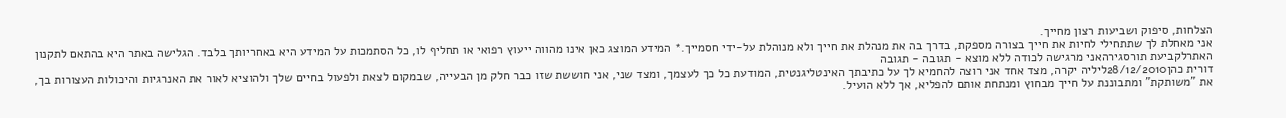הצלחות, סיפוק ושביעות רצון מחייך.
אני מאחלת לך שתתחילי לחיות את חייך בצורה מספקת, בדרך בה את מנהלת את חייך ולא מנוהלת על-ידי חסמייך.* המידע המוצג כאן אינו מהווה ייעוץ רפואי או תחליף לו, כל הסתמכות על המידע היא באחריותך בלבד. הגלישה באתר היא בהתאם לתקנון האתרלקביעת תורסגירהאני מרגישה לכודה ללא מוצא - תגובה - תגובה
דורית כהן28/12/2010ליליה יקרה, מצד אחד אני רוצה להחמיא לך על כתיבתך האינטליגנטית, המודעת כל כך לעצמך, ומצד שני, אני חוששת שזו כבר חלק מן הבעייה, שבמקום לצאת ולפעול בחיים שלך ולהוציא לאור את האנרגיות והיכולות העצורות בך, את "משותקת" ומתבוננת על חייך מבחוץ ומנתחת אותם להפליא, אך ללא הועיל.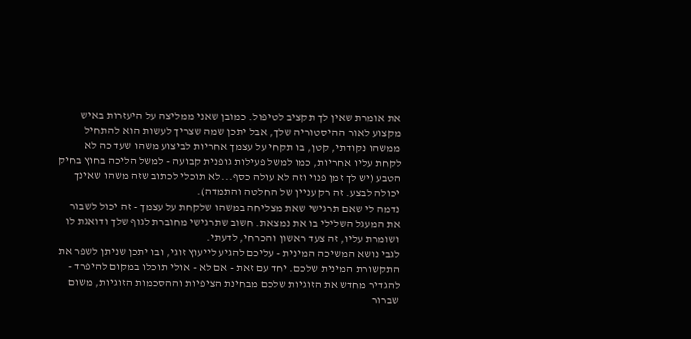את אומרת שאין לך תקציב לטיפול. כמובן שאני ממליצה על היעזרות באיש מקצוע לאור ההיסטוריה שלך, אבל יתכן שמה שצריך לעשות הוא להתחיל ממשהו נקודתי, קטן, בו תקחי על עצמך אחריות לביצוע משהו שעד כה לא לקחת עליו אחריות, כמו למשל פעילות גופנית קבועה - למשל הליכה בחוץ בחיק הטבע (יש לך זמן פנוי וזה לא עולה כסף...לא תוכלי לכתוב שזה משהו שאינך יכולה לבצע. זה רק עניין של החלטה והתמדה).
נדמה לי שאם תרגישי שאת מצליחה במשהו שלקחת על עצמך - זה יכול לשבור את המעגל השלילי בו את נמצאת. חשוב שתרגישי מחוברת לגוף שלך ודואגת לו ושומרת עליו, זה צעד ראשון והכרחי, לדעתי.
לגבי נושא המשיכה המינית - עליכם להגיע לייעוץ זוגי, ובו יתכן שניתן לשפר את התקשורת המינית שלכם. יחד עם זאת - אם לא - אולי תוכלו במקום להיפרד - להגדיר מחדש את הזוגיות שלכם מבחינת הציפיות וההסכמות הזוגיות, משום שברור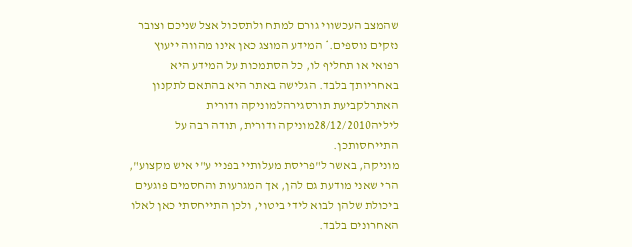שהמצב העכשווי גורם למתח ולתסכול אצל שניכם וצובר נזקים נוספים.* המידע המוצג כאן אינו מהווה ייעוץ רפואי או תחליף לו, כל הסתמכות על המידע היא באחריותך בלבד. הגלישה באתר היא בהתאם לתקנון האתרלקביעת תורסגירהלמוניקה ודורית
ליליה28/12/2010מוניקה ודורית, תודה רבה על התייחסותכן.
מוניקה, באשר ל"פריסת מעלותיי בפניי ע"י איש מקצוע", הרי שאני מודעת גם להן, אך המגרעות והחסמים פוגעים ביכולת שלהן לבוא לידי ביטוי, ולכן התייחסתי כאן לאלו האחרונים בלבד.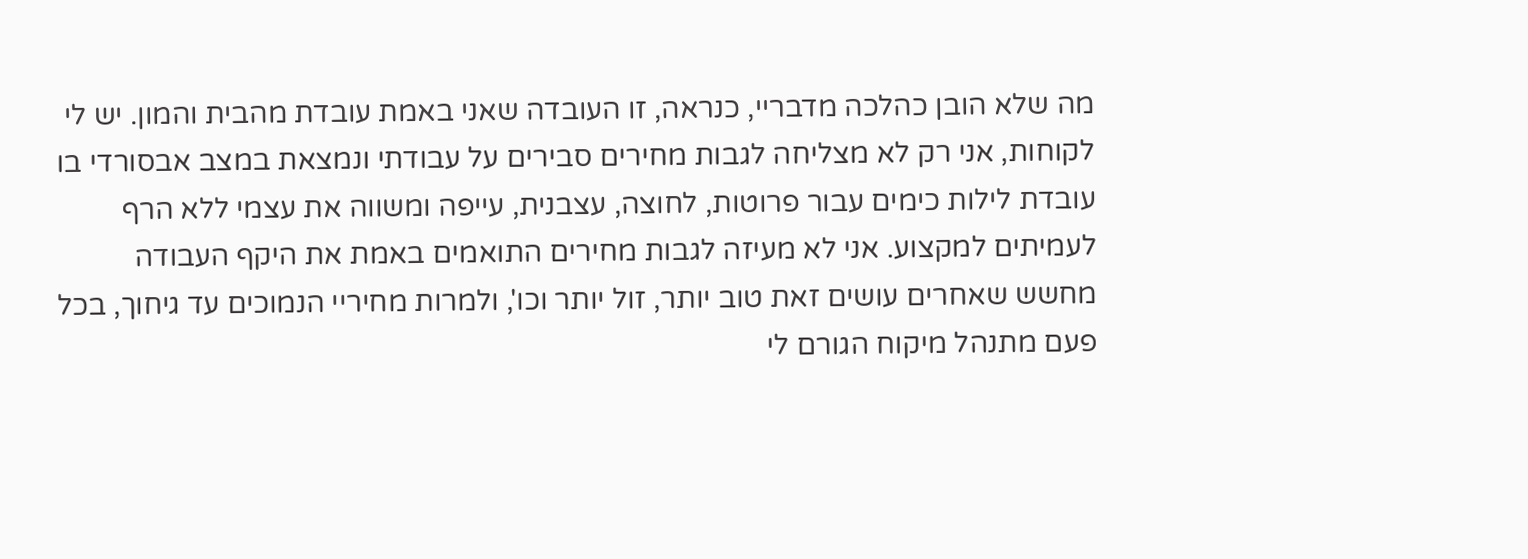מה שלא הובן כהלכה מדבריי, כנראה, זו העובדה שאני באמת עובדת מהבית והמון. יש לי לקוחות, אני רק לא מצליחה לגבות מחירים סבירים על עבודתי ונמצאת במצב אבסורדי בו עובדת לילות כימים עבור פרוטות, לחוצה, עצבנית, עייפה ומשווה את עצמי ללא הרף לעמיתים למקצוע. אני לא מעיזה לגבות מחירים התואמים באמת את היקף העבודה מחשש שאחרים עושים זאת טוב יותר, זול יותר וכו', ולמרות מחיריי הנמוכים עד גיחוך, בכל פעם מתנהל מיקוח הגורם לי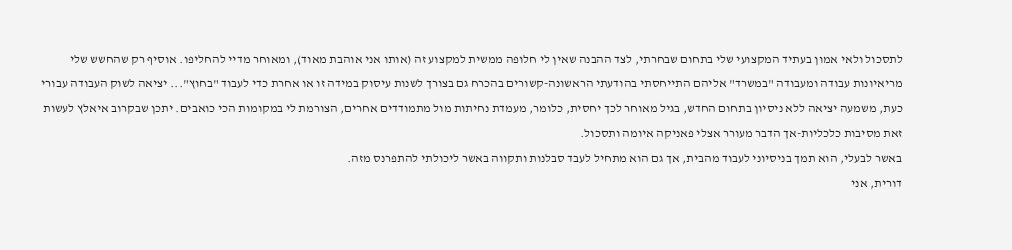לתסכול ולאי אמון בעתיד המקצועי שלי בתחום שבחרתי, לצד ההבנה שאין לי חלופה ממשית למקצוע זה (אותו אני אוהבת מאוד), ומאוחר מדיי להחליפו. אוסיף רק שהחשש שלי מריאיונות עבודה ומעבודה "במשרד" אליהם התייחסתי בהודעתי הראשונה-קשורים בהכרח גם בצורך לשנות עיסוק במידה זו או אחרת כדי לעבוד "בחוץ"... יציאה לשוק העבודה עבורי כעת, משמעה יציאה ללא ניסיון בתחום החדש, בגיל מאוחר לכך יחסית, כלומר, מעמדת נחיתות מול מתמודדים אחרים, הצורמת לי במקומות הכי כואבים. יתכן שבקרוב איאלץ לעשות זאת מסיבות כלכליות-אך הדבר מעורר אצלי פאניקה איומה ותסכול.
באשר לבעלי, הוא תמך בניסיוני לעבוד מהבית, אך גם הוא מתחיל לעבד סבלנות ותקווה באשר ליכולתי להתפרנס מזה.
דורית, אני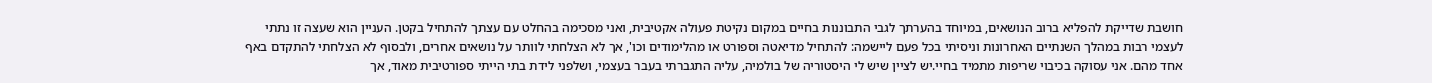חושבת שדייקת להפליא ברוב הנושאים, במיוחד בהערתך לגבי התבוננות בחיים במקום נקיטת פעולה אקטיבית, ואני מסכימה בהחלט עם עצתך להתחיל בקטן. העניין הוא שעצה זו נתתי לעצמי רבות במהלך השנתיים האחרונות וניסיתי בכל פעם ליישמה: להתחיל מדיאטה וספורט או מהלימודים וכו', אך לא הצלחתי לוותר על נושאים אחרים, ולבסוף לא הצלחתי להתקדם באף אחד מהם. אני עסוקה בכיבוי שריפות מתמיד בחיי.יש לציין שיש לי היסטוריה של בולמיה, עליה התגברתי בעבר בעצמי, ושלפני לידת בתי הייתי ספורטיבית מאוד, אך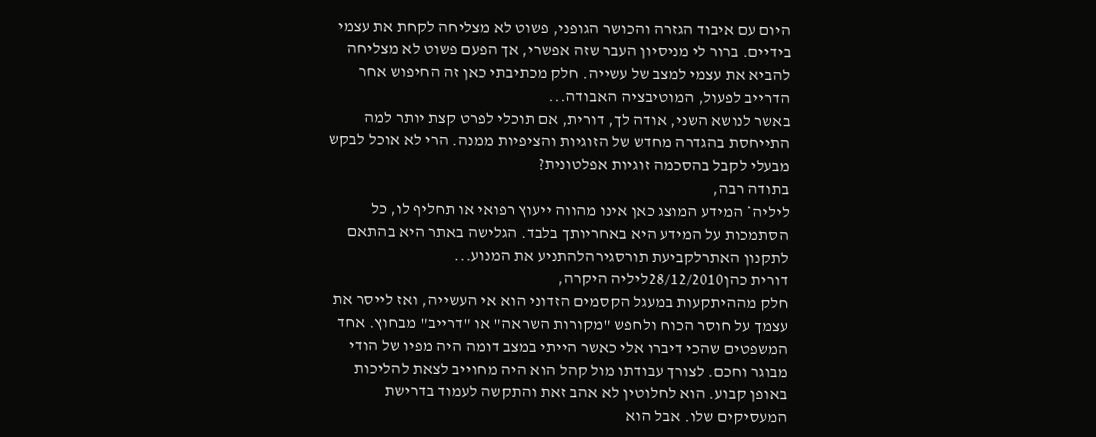היום עם איבוד הגזרה והכושר הגופני, פשוט לא מצליחה לקחת את עצמי בידיים. ברור לי מניסיון העבר שזה אפשרי, אך הפעם פשוט לא מצליחה להביא את עצמי למצב של עשייה. חלק מכתיבתי כאן זה החיפוש אחר הדרייב לפעול, המוטיבציה האבודה...
באשר לנושא השני, אודה לך, דורית, אם תוכלי לפרט קצת יותר למה התייחסת בהגדרה מחדש של הזוגיות והציפיות ממנה. הרי לא אוכל לבקש מבעלי לקבל בהסכמה זוגיות אפלטונית?
בתודה רבה,
ליליה* המידע המוצג כאן אינו מהווה ייעוץ רפואי או תחליף לו, כל הסתמכות על המידע היא באחריותך בלבד. הגלישה באתר היא בהתאם לתקנון האתרלקביעת תורסגירהלהתניע את המנוע...
דורית כהן28/12/2010ליליה היקרה,
חלק מההיתקעות במעגל הקסמים הזדוני הוא אי העשייה, ואז לייסר את עצמך על חוסר הכוח ולחפש "מקורות השראה" או "דרייב" מבחוץ. אחד המשפטים שהכי דיברו אלי כאשר הייתי במצב דומה היה מפיו של הודי מבוגר וחכם. לצורך עבודתו מול קהל הוא היה מחוייב לצאת להליכות באופן קבוע. הוא לחלוטין לא אהב זאת והתקשה לעמוד בדרישת המעסיקים שלו. אבל הוא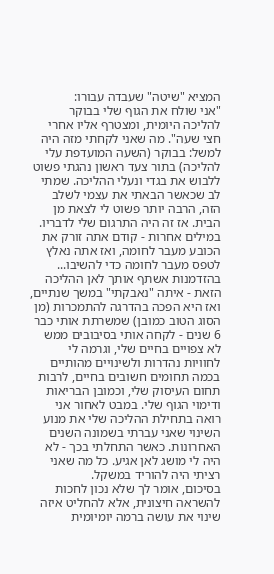המציא "שיטה" שעבדה עבורו:
"אני שולח את הגוף שלי בבוקר להליכה היומית, ומצטרף אליו אחרי חצי שעה". מה שאני לקחתי מזה היה למשל: בבוקר (השעה המועדפת עלי להליכה) בתור צעד ראשון נהגתי פשוט ללבוש את בגדי ונעלי ההליכה. שמתי לב שכאשר הבאתי את עצמי לשלב הזה, הרבה יותר פשוט לי לצאת מן הבית. אז זה היה התרגום שלי לדבריו. במילים אחרות - קודם אתה זורק את הכובע מעבר לחומה, ואז אתה נאלץ לטפס מעבר לחומה כדי להשיבו...
בהזדמנות אשתף אותך לאן ההליכה הזאת - איתה "נאבקתי" במשך שנתיים, ואז היא הפכה בהדרגה להתמכרות (מן הסוג הטוב כמובן) שמשרתת אותי כבר 6 שנים - לקחה אותי בסיבובים ממש לא צפויים בחיים שלי, וגרמה לי לחוויות נהדרות ולשינויים מהותיים בכמה תחומים חשובים בחיים, לרבות תחום העיסוק שלי, וכמובן הבריאות ודימוי הגוף שלי. במבט לאחור אני רואה בתחילת ההליכה שלי את מנוע השינוי שאני עברתי בשמונה השנים האחרונות. כאשר התחלתי בכך - לא היה לי מושג לאן אגיע. כל מה שאני רציתי היה להוריד במשקל.
בסיכום, אומר לך שלא נכון לחכות להשראה חיצונית, אלא להחליט איזה שינוי את עושה ברמה יומיומית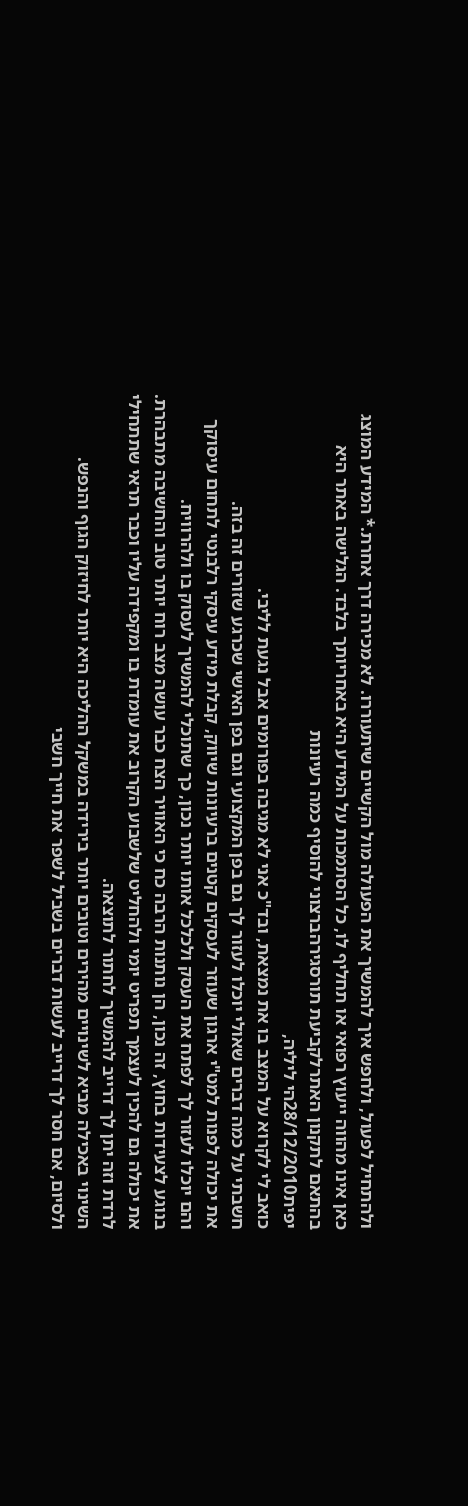ולהתחיל לפעול, ולחפש איך להמשיך את הפעולה מול הקשיים שיתעוררו. לא מכירה דרך אחרת.* המידע המוצג כאן אינו מהווה ייעוץ רפואי או תחליף לו, כל הסתמכות על המידע היא באחריותך בלבד. הגלישה באתר היא בהתאם לתקנון האתרלקביעת תורסגירהברצוני להוסיף כמה רעיונות
יפית28/12/2010הי ליליה,
כואב לי לקרוא על המצב בו את נמצאת, ובד"כ אני לא מגיבה בפורומים אבל נגעת לליבי.
חשבתי על כמה דברים שאולי יוכלו לעזור לך גם בפן המקצועי וגם בפן האישי שכרגע שזורים זה בזה.
את יכולה לפנות למט"י ארגון שעוזר לעסקים קטנים ברעיונות שיווק, קבלת מידע עיסקי רלבנטי לתחום עיסוקך והם יוכלו לעזור לך לפתח את העסק ולכלכל אותו יותר נכון, כך שתוכלי להמשיך לעסוק בו ולהרוויח.
בנוגע לצעידות בחוץ, זה נכון, הן נותנות הרבה כח כי האוויר הצח כבר עושה מצב רוח יותר טוב והחשיבה מתבהרת.
את יכולה גם להכין לעצמך תפריט יומי ולהחליט שלשבוע הקרוב את עומדת בו ומקפידה עליו וכבר תראי שתתחילי לרדת וזה יתן לך דרייב להמשיך לחתור לתוצאה.
השינוי באכילה מביא לשינויים מהירים וטובים יותר בירידה במשקל ההליכה היא יותר לחיזוק הגוף והנפש.
ולסיום, אם חסר לך דרייב לעשות דברים בשביל לשפר את חייך חשבי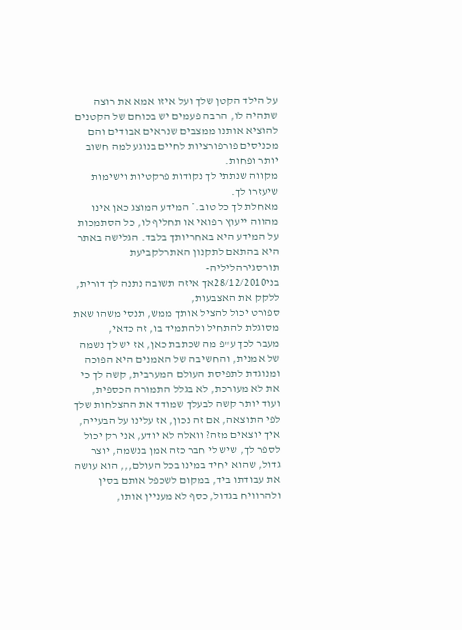על הילד הקטן שלך ועל איזו אמא את רוצה שתהיה לו, הרבה פעמים יש בכוחם של הקטנים להוציא אותנו ממצבים שנראים אבודים והם מכניסים פורפורציות לחיים בנוגע למה חשוב יותר ופחות.
מקווה שנתתי לך נקודות פרקטיות וישימות שיעזרו לך.
מאחלת לך כל טוב.* המידע המוצג כאן אינו מהווה ייעוץ רפואי או תחליף לו, כל הסתמכות על המידע היא באחריותך בלבד. הגלישה באתר היא בהתאם לתקנון האתרלקביעת תורסגירהליליה-
בני28/12/2010אך איזה תשובה נתנה לך דורית, ללקק את האצבעות,
ספורט יכול להציל אותך ממש, תנסי משהו שאת מסוגלת להתחיל ולהתמיד בו, זה כדאי,
מעבר לכך ע"פ מה שכתבת כאן, אז יש לך נשמה של אמנית, והחשיבה של האמנים היא הפוכה ומנוגדת לתפיסת העולם המערבית, קשה לך כי את לא מעורכת, לא בגלל התמורה הכספית, ועוד יותר קשה לבעלך שמודד את ההצלחות שלך לפי התוצאה, אם זה נכון, אז עלינו על הבעייה, איך יוצאים מזה? וואלה לא יודע, אני רק יכול לספר לך, שיש לי חבר כזה אמן בנשמה, יוצר גדול, שהוא יחיד במינו בכל העולם,,, הוא עושה את עבודתו ביד, במקום לשכפל אותם בסין ולהרוויח בגדול, כסף לא מעניין אותו,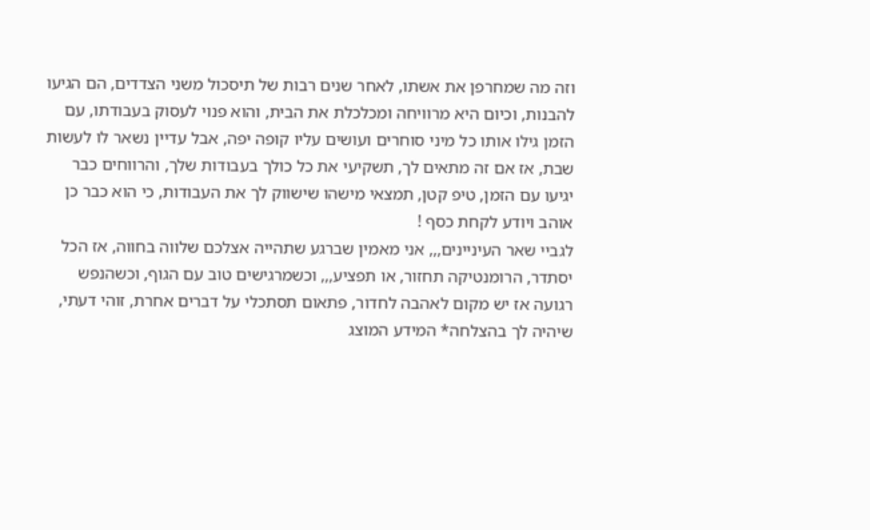וזה מה שמחרפן את אשתו, לאחר שנים רבות של תיסכול משני הצדדים, הם הגיעו להבנות, וכיום היא מרוויחה ומכלכלת את הבית, והוא פנוי לעסוק בעבודתו, עם הזמן גילו אותו כל מיני סוחרים ועושים עליו קופה יפה, אבל עדיין נשאר לו לעשות שבת, אז אם זה מתאים לך, תשקיעי את כל כולך בעבודות שלך, והרווחים כבר יגיעו עם הזמן, טיפ קטן, תמצאי מישהו שישווק לך את העבודות, כי הוא כבר כן אוהב ויודע לקחת כסף !
לגביי שאר העיניינים,,, אני מאמין שברגע שתהייה אצלכם שלווה בחווה, אז הכל יסתדר, הרומנטיקה תחזור, או תפציע,,, וכשמרגישים טוב עם הגוף, וכשהנפש רגועה אז יש מקום לאהבה לחדור, פתאום תסתכלי על דברים אחרת, זוהי דעתי, שיהיה לך בהצלחה* המידע המוצג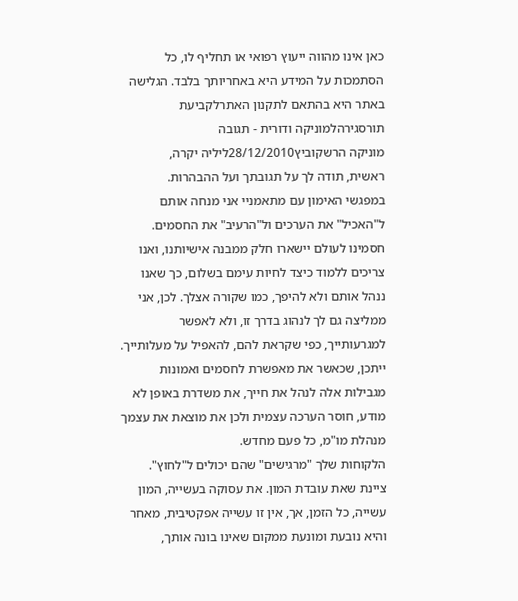כאן אינו מהווה ייעוץ רפואי או תחליף לו, כל הסתמכות על המידע היא באחריותך בלבד. הגלישה באתר היא בהתאם לתקנון האתרלקביעת תורסגירהלמוניקה ודורית - תגובה
מוניקה הרשקוביץ28/12/2010ליליה יקרה,
ראשית, תודה לך על תגובתך ועל ההבהרות.
במפגשי האימון עם מתאמניי אני מנחה אותם ל"האכיל" את הערכים ול"הרעיב" את החסמים.
חסמינו לעולם יישארו חלק ממבנה אישיותנו, ואנו צריכים ללמוד כיצד לחיות עימם בשלום, כך שאנו ננהל אותם ולא להיפך, כמו שקורה אצלך. לכן, אני ממליצה גם לך לנהוג בדרך זו, ולא לאפשר למגרעותייך, כפי שקראת להם, להאפיל על מעלותייך.
ייתכן, שכאשר את מאפשרת לחסמים ואמונות מגבילות אלה לנהל את חייך, את משדרת באופן לא מודע, חוסר הערכה עצמית ולכן את מוצאת את עצמך מנהלת מו"מ, כל פעם מחדש.
הלקוחות שלך "מרגישים" שהם יכולים ל"לחוץ".
ציינת שאת עובדת המון. את עסוקה בעשייה, המון עשייה, כל הזמן, אך, אין זו עשייה אפקטיבית, מאחר והיא נובעת ומונעת ממקום שאינו בונה אותך,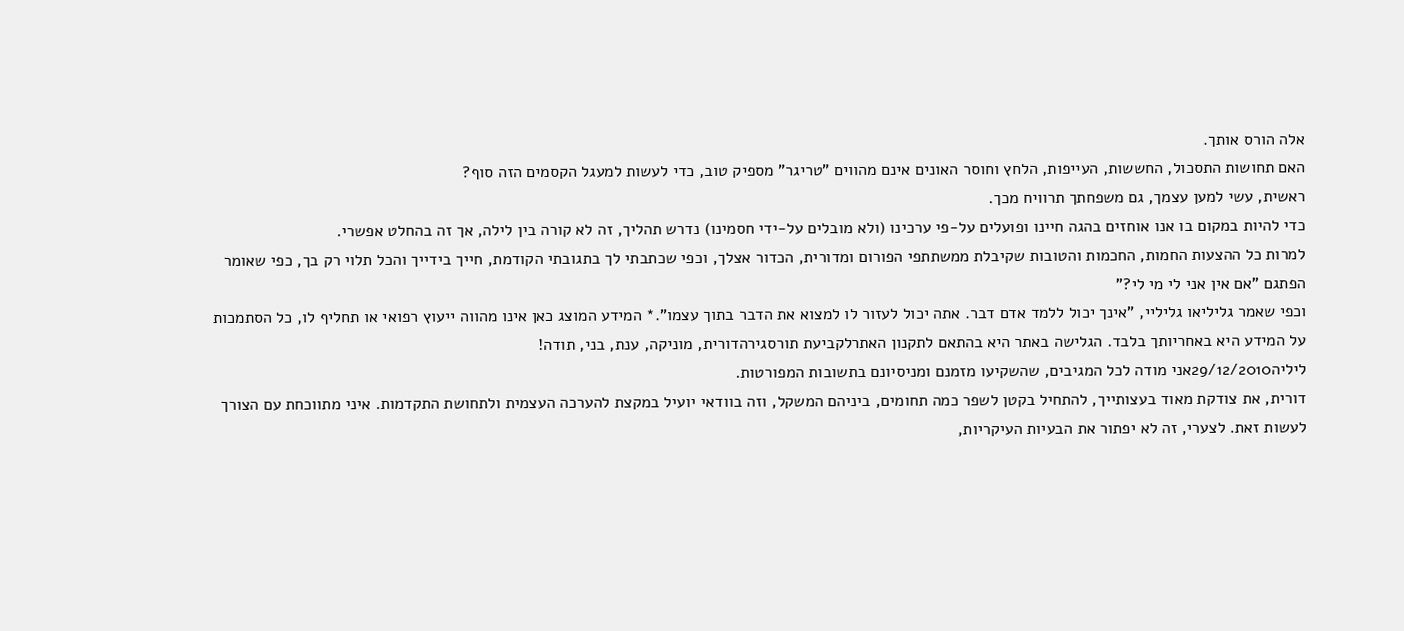אלה הורס אותך.
האם תחושות התסכול, החששות, העייפות, הלחץ וחוסר האונים אינם מהווים "טריגר" מספיק טוב, כדי לעשות למעגל הקסמים הזה סוף?
ראשית, עשי למען עצמך, גם משפחתך תרוויח מכך.
כדי להיות במקום בו אנו אוחזים בהגה חיינו ופועלים על-פי ערכינו (ולא מובלים על-ידי חסמינו) נדרש תהליך, זה לא קורה בין לילה, אך זה בהחלט אפשרי.
למרות כל ההצעות החמות, החכמות והטובות שקיבלת ממשתתפי הפורום ומדורית, הכדור אצלך, וכפי שכתבתי לך בתגובתי הקודמת, חייך בידייך והכל תלוי רק בך, כפי שאומר הפתגם "אם אין אני לי מי לי?"
וכפי שאמר גליליאו גליליי, "אינך יכול ללמד אדם דבר. אתה יכול לעזור לו למצוא את הדבר בתוך עצמו".* המידע המוצג כאן אינו מהווה ייעוץ רפואי או תחליף לו, כל הסתמכות על המידע היא באחריותך בלבד. הגלישה באתר היא בהתאם לתקנון האתרלקביעת תורסגירהדורית, מוניקה, ענת, בני, תודה!
ליליה29/12/2010אני מודה לכל המגיבים, שהשקיעו מזמנם ומניסיונם בתשובות המפורטות.
דורית, את צודקת מאוד בעצותייך, להתחיל בקטן לשפר כמה תחומים, ביניהם המשקל, וזה בוודאי יועיל במקצת להערכה העצמית ולתחושת התקדמות. איני מתווכחת עם הצורך לעשות זאת. לצערי, זה לא יפתור את הבעיות העיקריות,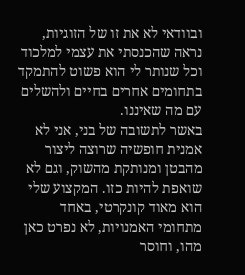ובוודאי לא את זו של הזוגיות, נראה שהכנסתי את עצמי למלכוד וכל שנותר לי הוא פשוט להתמקד בתחומים אחרים בחיים ולהשלים עם מה שאיננו.
באשר לתשובה של בני, אני לא אמנית חופשיה שרוצה ליצור מהבטן ומנותקת מהשוק, וגם לא שואפת להיות כזו. המקצוע שלי הוא מאוד קונקרטי, באחד מתחומי האמנויות, לא נפרט כאן מהו, וחוסר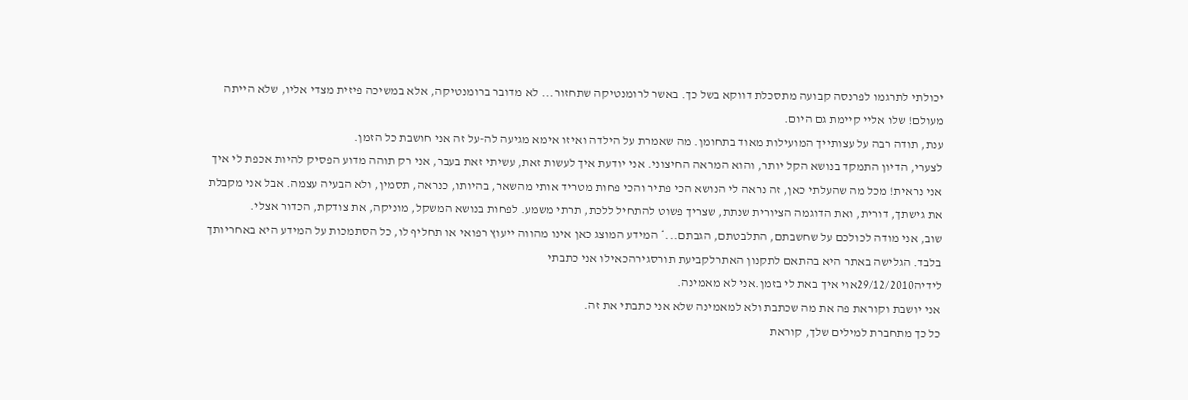יכולתי לתרגמו לפרנסה קבועה מתסכלת דווקא בשל כך. באשר לרומנטיקה שתחזור... לא מדובר ברומנטיקה, אלא במשיכה פיזית מצדי אליו, שלא הייתה מעולם! שלו אליי קיימת גם היום.
ענת, תודה רבה על עצותייך המועילות מאוד בתחומן. מה שאמרת על הילדה ואיזו אימא מגיעה לה-על זה אני חושבת כל הזמן.
לצערי, הדיון התמקד בנושא הקל יותר, והוא המראה החיצוני. אני יודעת איך לעשות זאת, עשיתי זאת בעבר, אני רק תוהה מדוע הפסיק להיות אכפת לי איך אני נראית! מכל מה שהעלתי כאן, זה נראה לי הנושא הכי פתיר והכי פחות מטריד אותי מהשאר, בהיותו, כנראה, תסמין, ולא הבעיה עצמה. אבל אני מקבלת את גישתך, דורית, ואת הדוגמה הציורית שנתת, שצריך פשוט להתחיל ללכת, תרתי משמע. לפחות בנושא המשקל, מוניקה, את צודקת, הכדור אצלי.
שוב, אני מודה לכולכם על שחשבתם, התלבטתם, הגבתם...* המידע המוצג כאן אינו מהווה ייעוץ רפואי או תחליף לו, כל הסתמכות על המידע היא באחריותך בלבד. הגלישה באתר היא בהתאם לתקנון האתרלקביעת תורסגירהכאילו אני כתבתי
לידיה29/12/2010אוי איך באת לי בזמן.אני לא מאמינה.
אני יושבת וקוראת פה את מה שכתבת ולא למאמינה שלא אני כתבתי את זה.
כל כך מתחברת למילים שלך, קוראת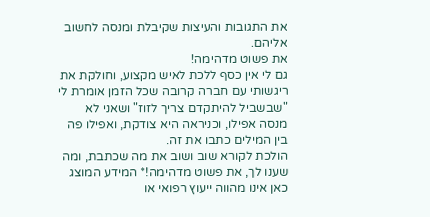את התגובות והעיצות שקיבלת ומנסה לחשוב אליהם.
את פשוט מדהימה!
גם לי אין כסף ללכת לאיש מקצוע, וחולקת את ריגשותי עם חברה קרובה שכל הזמן אומרת לי "שבשביל להיתקדם צריך לזוז" ושאני לא מנסה אפילו, וכניראה היא צודקת, ואפילו פה בין המילים כתבו את זה.
הולכת לקורא שוב ושוב את מה שכתבת, ומה שענו לך, את פשוט מדהימה!* המידע המוצג כאן אינו מהווה ייעוץ רפואי או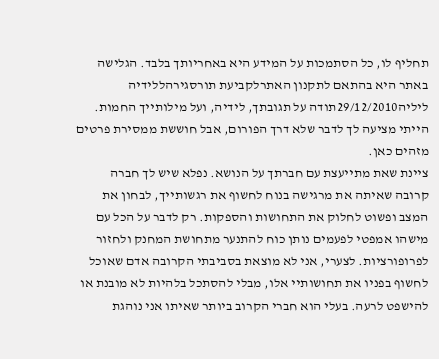תחליף לו, כל הסתמכות על המידע היא באחריותך בלבד. הגלישה באתר היא בהתאם לתקנון האתרלקביעת תורסגירהללידיה
ליליה29/12/2010תודה על תגובתך, לידיה, ועל מילותייך החמות. הייתי מציעה לך לדבר שלא דרך הפורום, אבל חוששת ממסירת פרטים מזהים כאן.
ציינת שאת מתייעצת עם חברתך על הנושא. נפלא שיש לך חברה קרובה שאיתה את מרגישה בנוח לחשוף את רגשותייך, לבחון את המצב ופשוט לחלוק את התחושות והספקות. רק לדבר על הכל עם מישהו אמפטי לפעמים נותן כוח להתנער מתחושת המחנק ולחזור לפרופורציות. לצערי, אני לא מוצאת בסביבתי הקרובה אדם שאוכל לחשוף בפניו את תחושותיי אלו, מבלי להסתכל בלהיות לא מובנת או להישפט לרעה. בעלי הוא חברי הקרוב ביותר שאיתו אני נוהגת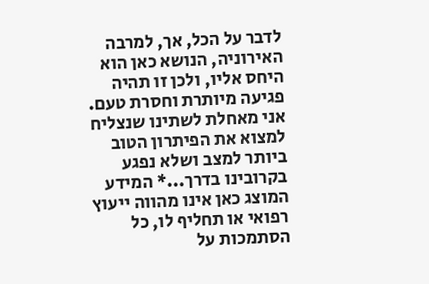לדבר על הכל, אך, למרבה האירוניה, הנושא כאן הוא היחס אליו, ולכן זו תהיה פגיעה מיותרת וחסרת טעם. אני מאחלת לשתינו שנצליח למצוא את הפיתרון הטוב ביותר למצב ושלא נפגע בקרובינו בדרך...* המידע המוצג כאן אינו מהווה ייעוץ רפואי או תחליף לו, כל הסתמכות על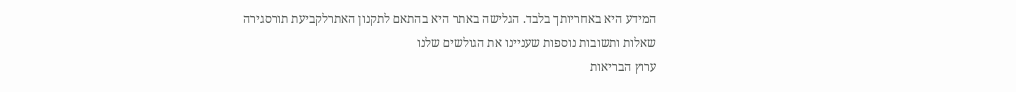המידע היא באחריותך בלבד. הגלישה באתר היא בהתאם לתקנון האתרלקביעת תורסגירה
שאלות ותשובות נוספות שעניינו את הגולשים שלנו
ערוץ הבריאות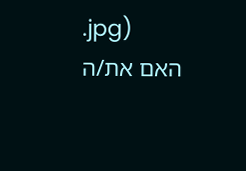.jpg)
האם את/ה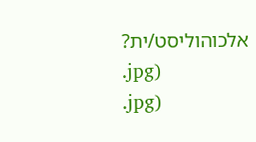אלכוהוליסט/ית?
.jpg)
.jpg)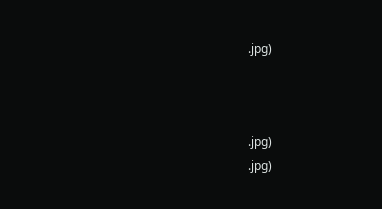.jpg)



.jpg)
.jpg)